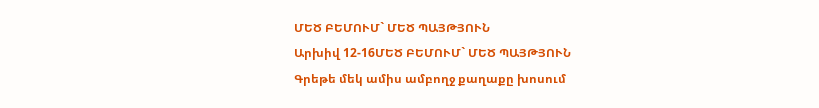ՄԵԾ ԲԵՄՈՒՄ` ՄԵԾ ՊԱՅԹՅՈՒՆ
Արխիվ 12-16ՄԵԾ ԲԵՄՈՒՄ` ՄԵԾ ՊԱՅԹՅՈՒՆ
Գրեթե մեկ ամիս ամբողջ քաղաքը խոսում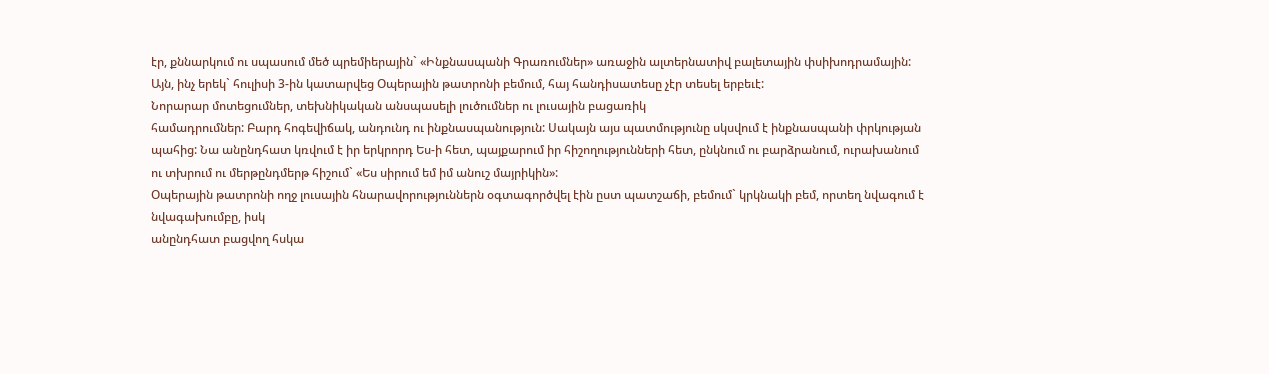էր, քննարկում ու սպասում մեծ պրեմիերային` «Ինքնասպանի Գրառումներ» առաջին ալտերնատիվ բալետային փսիխոդրամային: Այն, ինչ երեկ` հուլիսի 3-ին կատարվեց Օպերային թատրոնի բեմում, հայ հանդիսատեսը չէր տեսել երբեւէ:
Նորարար մոտեցումներ, տեխնիկական անսպասելի լուծումներ ու լուսային բացառիկ
համադրումներ: Բարդ հոգեվիճակ, անդունդ ու ինքնասպանություն: Սակայն այս պատմությունը սկսվում է ինքնասպանի փրկության պահից: Նա անընդհատ կռվում է իր երկրորդ Ես-ի հետ, պայքարում իր հիշողությունների հետ, ընկնում ու բարձրանում, ուրախանում ու տխրում ու մերթընդմերթ հիշում` «Ես սիրում եմ իմ անուշ մայրիկին»:
Օպերային թատրոնի ողջ լուսային հնարավորություններն օգտագործվել էին ըստ պատշաճի, բեմում` կրկնակի բեմ, որտեղ նվագում է նվագախումբը, իսկ
անընդհատ բացվող հսկա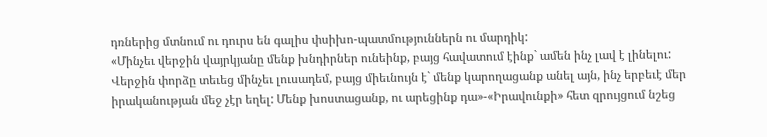դռներից մտնում ու դուրս են գալիս փսիխո-պատմություններն ու մարդիկ:
«Մինչեւ վերջին վայրկյանը մենք խնդիրներ ունեինք, բայց հավատում էինք` ամեն ինչ լավ է լինելու: Վերջին փորձը տեւեց մինչեւ լուսադեմ, բայց միեւնույն է` մենք կարողացանք անել այն, ինչ երբեւէ մեր իրականության մեջ չէր եղել: Մենք խոստացանք, ու արեցինք դա»-«Իրավունքի» հետ զրույցում նշեց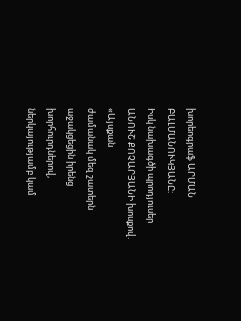խորեոգրաֆ ԱՐՄԱՆ ԲԱԼՄԱՆՈՒԿՅԱՆԸ:
Իսկ նախագծի պրոդյուսեր ԱՆՈՒՇ ՔՈՉԱՐՅԱՆԻ խոսքով. «Այսքան
ժամանակ մեզ շատերն աջակցեցին իրենց խորհուրդներով, ներկայությամբ կամ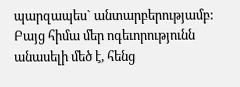պարզապես` անտարբերությամբ: Բայց հիմա մեր ոգեւորությունն անասելի մեծ է, հենց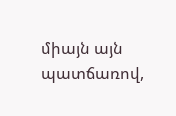միայն այն պատճառով,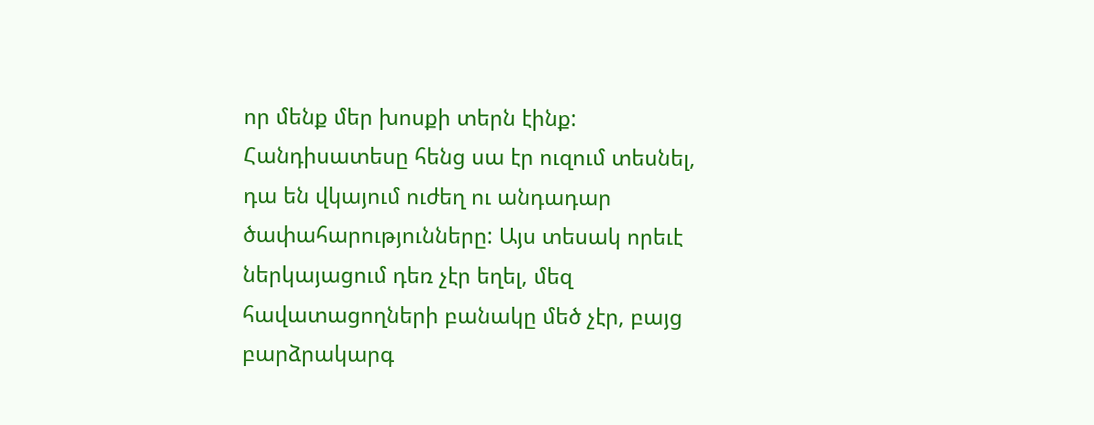որ մենք մեր խոսքի տերն էինք: Հանդիսատեսը հենց սա էր ուզում տեսնել, դա են վկայում ուժեղ ու անդադար ծափահարությունները: Այս տեսակ որեւէ ներկայացում դեռ չէր եղել, մեզ հավատացողների բանակը մեծ չէր, բայց բարձրակարգ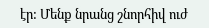էր: Մենք նրանց շնորհիվ ուժ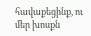հավաքեցինք, ու մեր խոսքն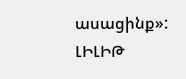ասացինք»:
ԼԻԼԻԹ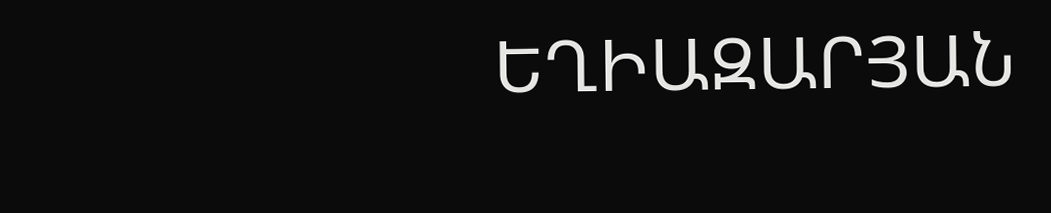ԵՂԻԱԶԱՐՅԱՆ